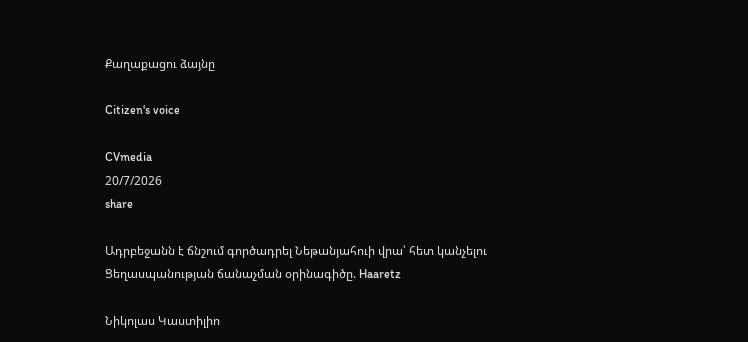Քաղաքացու ձայնը

Citizen's voice

CVmedia
20/7/2026
share

Ադրբեջանն է ճնշում գործադրել Նեթանյահուի վրա՝ հետ կանչելու Ցեղասպանության ճանաչման օրինագիծը. Haaretz

Նիկոլաս Կաստիլիո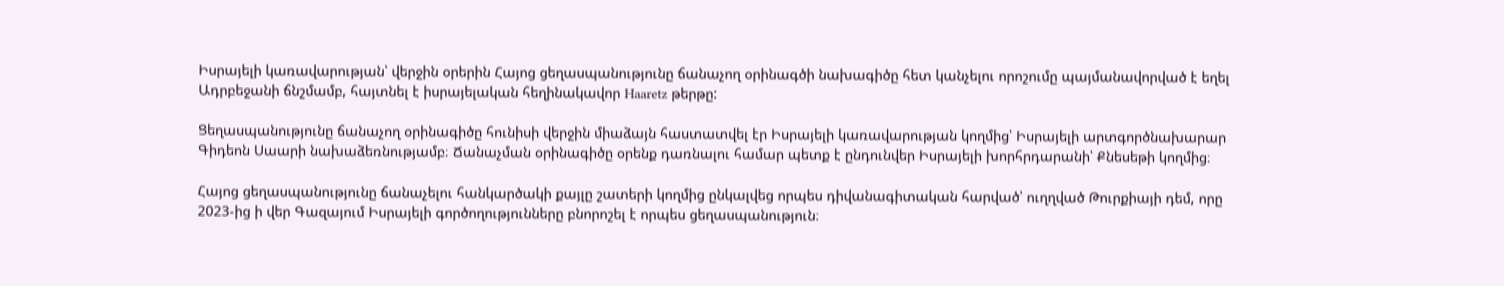Իսրայելի կառավարության՝ վերջին օրերին Հայոց ցեղասպանությունը ճանաչող օրինագծի նախագիծը հետ կանչելու որոշումը պայմանավորված է եղել Ադրբեջանի ճնշմամբ, հայտնել է իսրայելական հեղինակավոր Haaretz թերթը:

Ցեղասպանությունը ճանաչող օրինագիծը հունիսի վերջին միաձայն հաստատվել էր Իսրայելի կառավարության կողմից՝ Իսրայելի արտգործնախարար Գիդեոն Սաարի նախաձեռնությամբ։ Ճանաչման օրինագիծը օրենք դառնալու համար պետք է ընդունվեր Իսրայելի խորհրդարանի՝ Քնեսեթի կողմից։

Հայոց ցեղասպանությունը ճանաչելու հանկարծակի քայլը շատերի կողմից ընկալվեց որպես դիվանագիտական հարված՝ ուղղված Թուրքիայի դեմ, որը 2023-ից ի վեր Գազայում Իսրայելի գործողությունները բնորոշել է որպես ցեղասպանություն։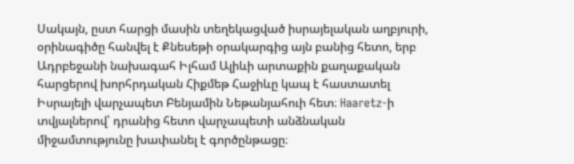Սակայն, ըստ հարցի մասին տեղեկացված իսրայելական աղբյուրի, օրինագիծը հանվել է Քնեսեթի օրակարգից այն բանից հետո, երբ Ադրբեջանի նախագահ Իլհամ Ալիևի արտաքին քաղաքական հարցերով խորհրդական Հիքմեթ Հաջիևը կապ է հաստատել Իսրայելի վարչապետ Բենյամին Նեթանյահուի հետ։ Haaretz-ի տվյալներով՝ դրանից հետո վարչապետի անձնական միջամտությունը խափանել է գործընթացը։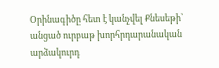Օրինագիծը հետ է կանչվել Քնեսեթի՝ անցած ուրբաթ խորհրդարանական արձակուրդ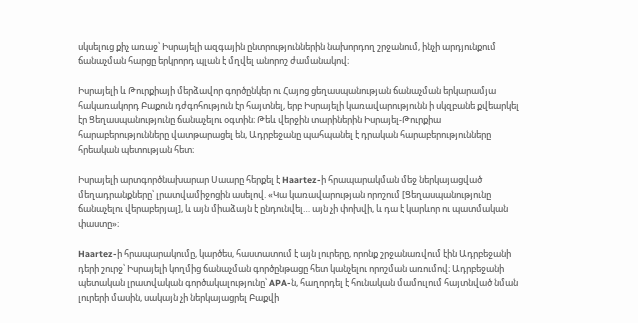սկսելուց քիչ առաջ՝ Իսրայելի ազգային ընտրություններին նախորդող շրջանում, ինչի արդյունքում ճանաչման հարցը երկրորդ պլան է մղվել անորոշ ժամանակով։

Իսրայելի և Թուրքիայի մերձավոր գործընկեր ու Հայոց ցեղասպանության ճանաչման երկարամյա հակառակորդ Բաքուն դժգոհություն էր հայտնել, երբ Իսրայելի կառավարությունն ի սկզբանե քվեարկել էր Ցեղասպանությունը ճանաչելու օգտին։ Թեև վերջին տարիներին Իսրայել-Թուրքիա հարաբերությունները վատթարացել են, Ադրբեջանը պահպանել է դրական հարաբերությունները հրեական պետության հետ։

Իսրայելի արտգործնախարար Սաարը հերքել է Haartez-ի հրապարակման մեջ ներկայացված մեղադրանքները՝ լրատվամիջոցին ասելով. «Կա կառավարության որոշում [Ցեղասպանությունը ճանաչելու վերաբերյալ], և այն միաձայն է ընդունվել… այն չի փոխվի, և դա է կարևոր ու պատմական փաստը»։

Haartez-ի հրապարակումը, կարծես, հաստատում է այն լուրերը, որոնք շրջանառվում էին Ադրբեջանի դերի շուրջ՝ Իսրայելի կողմից ճանաչման գործընթացը հետ կանչելու որոշման առումով։ Ադրբեջանի պետական լրատվական գործակալությունը՝ APA-ն, հաղորդել է հունական մամուլում հայտնված նման լուրերի մասին, սակայն չի ներկայացրել Բաքվի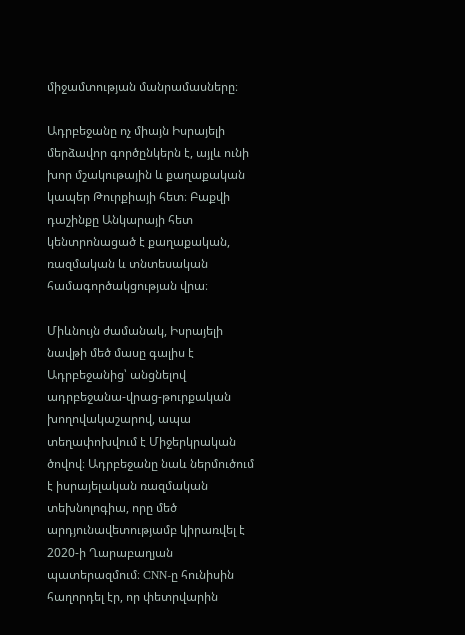միջամտության մանրամասները։

Ադրբեջանը ոչ միայն Իսրայելի մերձավոր գործընկերն է, այլև ունի խոր մշակութային և քաղաքական կապեր Թուրքիայի հետ։ Բաքվի դաշինքը Անկարայի հետ կենտրոնացած է քաղաքական, ռազմական և տնտեսական համագործակցության վրա։

Միևնույն ժամանակ, Իսրայելի նավթի մեծ մասը գալիս է Ադրբեջանից՝ անցնելով ադրբեջանա-վրաց-թուրքական խողովակաշարով, ապա տեղափոխվում է Միջերկրական ծովով։ Ադրբեջանը նաև ներմուծում է իսրայելական ռազմական տեխնոլոգիա, որը մեծ արդյունավետությամբ կիրառվել է 2020-ի Ղարաբաղյան պատերազմում։ CNN-ը հունիսին հաղորդել էր, որ փետրվարին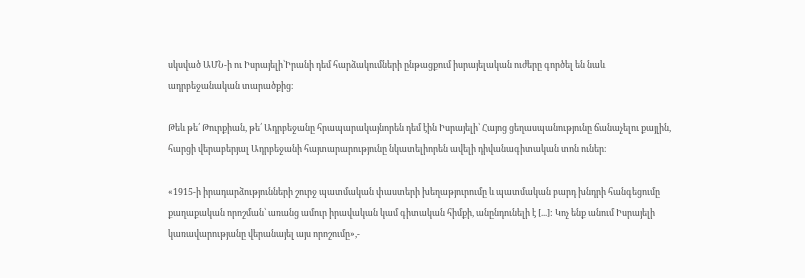սկսված ԱՄՆ-ի ու Իսրայելի՝Իրանի դեմ հարձակումների ընթացքում իսրայելական ուժերը գործել են նաև ադրբեջանական տարածքից։

Թեև թե՛ Թուրքիան, թե՛ Ադրբեջանը հրապարակայնորեն դեմ էին Իսրայելի՝ Հայոց ցեղասպանությունը ճանաչելու քայլին, հարցի վերաբերյալ Ադրբեջանի հայտարարությունը նկատելիորեն ավելի դիվանագիտական տոն ուներ։

«1915-ի իրադարձությունների շուրջ պատմական փաստերի խեղաթյուրումը և պատմական բարդ խնդրի հանգեցումը քաղաքական որոշման՝ առանց ամուր իրավական կամ գիտական հիմքի, անընդունելի է [...]: Կոչ ենք անում Իսրայելի կառավարությանը վերանայել այս որոշումը»,-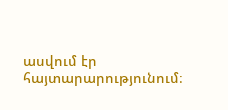ասվում էր հայտարարությունում։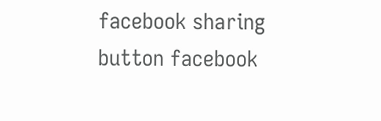facebook sharing button facebook